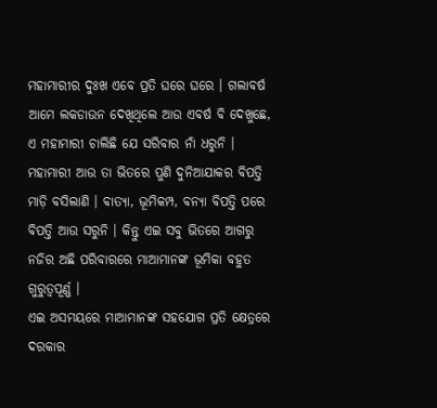ମହାମାରୀର ଦୁଃଖ ଏବେ ପ୍ରତି ଘରେ ଘରେ । ଗଲାବର୍ଷ ଆମେ ଲକଡାଉନ ଦେଖିଥିଲେ ଆଉ ଏବର୍ଷ ବି ଦେଖୁଛେ, ଏ ମହାମାରୀ ଚାଲିଛି ଯେ ସରିବାର ନାଁ ଧରୁନି । ମହାମାରୀ ଆଉ ତା ଭିତରେ ପୁଣି ଦୁନିଆଯାକର ବିପତ୍ତି ମାଡ଼ି ବସିଲାଣି । ବାତ୍ୟା, ଭୂମିକମ୍ପ, ବନ୍ୟା ବିପତ୍ତି ପରେ ବିପତ୍ତି ଆଉ ସରୁନି । କିନ୍ତୁ ଏଇ ସବୁ ଭିତରେ ଆଗରୁ ନଜିର ଅଛି ପରିବାରରେ ମାଆମାନଙ୍କ ଭୂମିକା ବହୁତ ଗୁରୁତ୍ୱପୂର୍ଣ୍ଣ ।
ଏଇ ଅସମୟରେ ମାଆମାନଙ୍କ ସହଯୋଗ ପ୍ରତି କ୍ଷେତ୍ରରେ ଦରକାର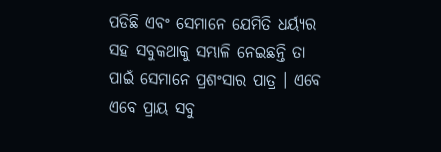ପଡିଛି ଏବଂ ସେମାନେ ଯେମିତି ଧର୍ୟ୍ୟର ସହ ସବୁକଥାକୁ ସମ୍ଭାଳି ନେଇଛନ୍ତି ତା ପାଇଁ ସେମାନେ ପ୍ରଶଂସାର ପାତ୍ର । ଏବେ ଏବେ ପ୍ରାୟ ସବୁ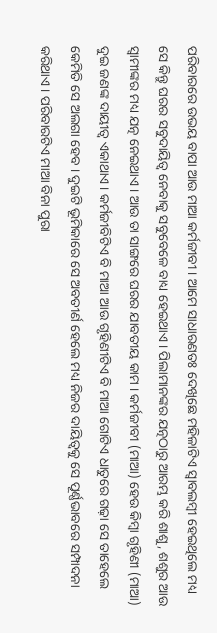ପରିବାରରେ ଉଭୟ ବାପା ଆଉ ମାଆ କର୍ମଜୀବୀ । ଆମେ ସାଧାରଣତଃ ଦେଖିଛେ ମହିଳାଟିଏ ସ୍ୱାବଲମ୍ବୀ ହେଇଥିଲେ ମଧ୍ୟ ସେ କିନ୍ତୁ ଘରର ସବୁଦାୟିତ୍ୱ ନେବାକୁ ସବୁବେଳେ ବାଧ୍ୟ ହେଇଥାଏ । ପିଲାମାନଙ୍କର ଯତ୍ନଠାରୁ ଆରମ୍ଭ କରି ଶାଶୁ, ଶଶୁର ଆଉ ସ୍ଵାମୀଙ୍କର ମଧ୍ୟ ଯତ୍ନ ନେଇଥାଏ । ଆଉ ତା ସାଙ୍ଗରେ ଘରର ଯାବତୀୟ କାମ । କର୍ମଜୀବୀ (ମାଆ) ହେଉ କିମ୍ବା ଗୃହିଣୀ (ମାଆ) ଦୁଇ ଜଣଙ୍କ ଦାୟୀତ୍ୱ ଏକାଥାଏ । କର୍ମଜୀବିଟିଏ ବି ମାଆ ଆଉ ଗୃହିଣୀଟିଏ ବି ମାଆ ଗୋଟିଏ ଧାତୁରେ ଗଢ଼ା ସେ ତାହେଲେ କେମିତି ସେ ଅଲଗା ହେବ । ଦୁଇଟି ଭୂମିକାରେ ସେ ଅବତୀର୍ଣ ହେଲେ ମଧ୍ୟ ନିଜର ଦାୟିତ୍ୱକୁ ସେ ପୂର୍ଣ୍ଣଭାବରେ ସମ୍ପାଦନା କରିଥାଏ । ପରିବାରଟିଏ ମାଆ ବିନା ପୁରା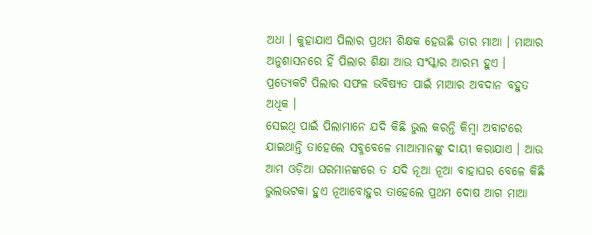ଅଧା । କୁହାଯାଏ ପିଲାର ପ୍ରଥମ ଶିକ୍ଷକ ହେଉଛି ତାର ମାଆ । ମାଆର ଅନୁଶାସନରେ ହିଁ ପିଲାର ଶିକ୍ଷା ଆଉ ସଂସ୍କାର ଆରମ୍ଭ ହୁଏ । ପ୍ରତ୍ୟେକଟି ପିଲାର ସଫଳ ଭବିଷ୍ୟତ ପାଇଁ ମାଆର ଅବଦାନ ବହୁତ ଅଧିକ ।
ସେଇଥି ପାଇଁ ପିଲାମାନେ ଯଦି କିଛି ଭୁଲ କରନ୍ତି କିମ୍ବା ଅବାଟରେ ଯାଇଥାନ୍ତି ତାହେଲେ ସବୁବେଳେ ମାଆମାନଙ୍କୁ ଦାୟୀ କରାଯାଏ । ଆଉ ଆମ ଓଡ଼ିଆ ଘରମାନଙ୍କରେ ତ ଯଦି ନୂଆ ନୂଆ ବାହାଘର ବେଳେ କିଛି ଭୁଲଭଟକା ହୁଏ ନୂଆବୋହୁର ତାହେଲେ ପ୍ରଥମ ଦୋଷ ଆଗ ମାଆ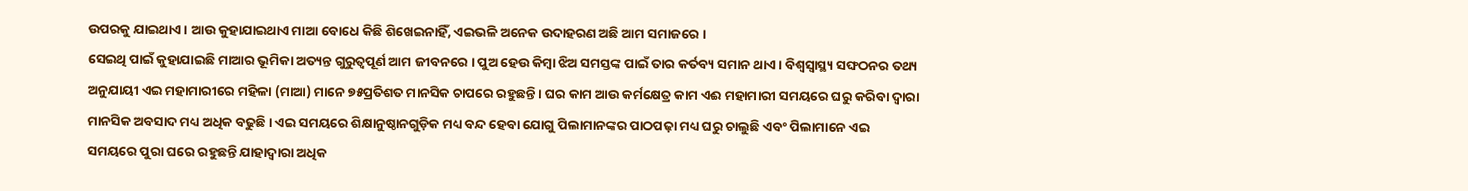ଉପରକୁ ଯାଇଥାଏ । ଆଉ କୁହାଯାଇଥାଏ ମାଆ ବୋଧେ କିଛି ଶିଖେଇନାହିଁ, ଏଇଭଳି ଅନେକ ଉଦାହରଣ ଅଛି ଆମ ସମାଜରେ ।
ସେଇଥି ପାଇଁ କୁହାଯାଇଛି ମାଆର ଭୂମିକା ଅତ୍ୟନ୍ତ ଗୁରୁତ୍ୱପୂର୍ଣ ଆମ ଜୀବନରେ । ପୁଅ ହେଉ କିମ୍ବା ଝିଅ ସମସ୍ତଙ୍କ ପାଇଁ ତାର କର୍ତବ୍ୟ ସମାନ ଥାଏ । ବିଶ୍ୱସ୍ୱାସ୍ଥ୍ୟ ସଙ୍ଘଠନର ତଥ୍ୟ ଅନୁଯାୟୀ ଏଇ ମହାମାରୀରେ ମହିଳା (ମାଆ) ମାନେ ୭୫ପ୍ରତିଶତ ମାନସିକ ଚାପରେ ରହୁଛନ୍ତି । ଘର କାମ ଆଉ କର୍ମକ୍ଷେତ୍ର କାମ ଏଈ ମହାମାରୀ ସମୟରେ ଘରୁ କରିବା ଦ୍ୱାରା ମାନସିକ ଅବସାଦ ମଧ୍ୟ ଅଧିକ ବଢୁଛି । ଏଇ ସମୟରେ ଶିକ୍ଷାନୁଷ୍ଠାନଗୁଡ଼ିକ ମଧ୍ୟ ବନ୍ଦ ହେବା ଯୋଗୁ ପିଲାମାନଙ୍କର ପାଠପଢ଼ା ମଧ୍ୟ ଘରୁ ଚାଲୁଛି ଏବଂ ପିଲାମାନେ ଏଇ ସମୟରେ ପୁରା ଘରେ ରହୁଛନ୍ତି ଯାହାଦ୍ୱାରା ଅଧିକ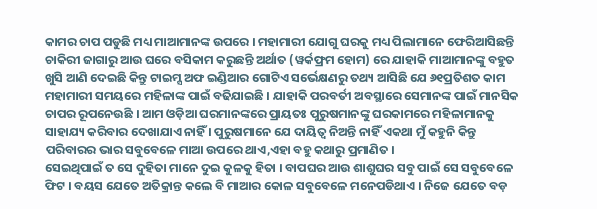କାମର ଚାପ ପଡୁଛି ମଧ୍ୟ ମାଆମାନଙ୍କ ଉପରେ । ମହାମାରୀ ଯୋଗୁ ଘରକୁ ମଧ୍ୟ ପିଲାମାନେ ଫେରିଆସିଛନ୍ତି ଚାକିରୀ ଜାଗାରୁ ଆଉ ଘରେ ବସିକାମ କରୁଛନ୍ତି ଅର୍ଥାତ (ୱର୍କଫ୍ରମ ହୋମ) ରେ ଯାହାକି ମାଆମାନଙ୍କୁ ବହୁତ ଖୁସି ଆଣି ଦେଇଛି କିନ୍ତୁ ଟାଇମ୍ସ ଅଫ ଇଣ୍ଡିଆର ଗୋଟିଏ ସର୍ଭେକ୍ଷଣରୁ ତଥ୍ୟ ଆସିଛି ଯେ ୬୧ପ୍ରତିଶତ କାମ ମହାମାରୀ ସମୟରେ ମହିଳାଙ୍କ ପାଇଁ ବଢିଯାଇଛି । ଯାହାକି ପରବର୍ତୀ ଅବସ୍ଥାରେ ସେମାନଙ୍କ ପାଇଁ ମାନସିକ ଚାପର ରୂପନେଉଛି । ଆମ ଓଡ଼ିଆ ଘରମାନଙ୍କରେ ପ୍ରାୟତଃ ପୁରୁଷମାନଙ୍କୁ ଘରକାମରେ ମହିଳାମାନକୁ ସାହାଯ୍ୟ କରିବାର ଦେଖାଯାଏ ନାହିଁ । ପୁରୁଷମାନେ ଯେ ଦାୟିତ୍ୱ ନିଅନ୍ତି ନାହିଁ ଏକଥା ମୁଁ କହୁନି କିନ୍ତୁ ପରିବାରର ଭାର ସବୁବେଳେ ମାଆ ଉପରେ ଥାଏ,ଏହା ବହୁ କଥାରୁ ପ୍ରମାଣିତ ।
ସେଇଥିପାଇଁ ତ ସେ ଦୁହିତା ମାନେ ଦୁଇ କୁଳକୁ ହିତା । ବାପଘର ଆଉ ଶାଶୁଘର ସବୁ ପାଇଁ ସେ ସବୁବେଳେ ଫିଟ । ବୟସ ଯେତେ ଅତିକ୍ରାନ୍ତ କଲେ ବି ମାଆର କୋଳ ସବୁବେଳେ ମନେପଡିଥାଏ । ନିଜେ ଯେତେ ବଡ଼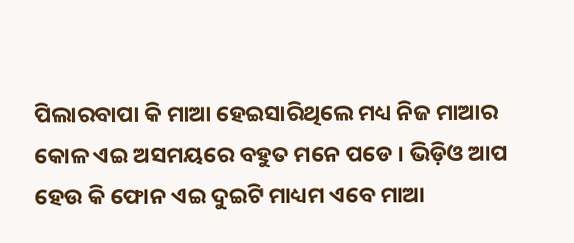ପିଲାରବାପା କି ମାଆ ହେଇସାରିଥିଲେ ମଧ୍ୟ ନିଜ ମାଆର କୋଳ ଏଇ ଅସମୟରେ ବହୁତ ମନେ ପଡେ । ଭିଡ଼ିଓ ଆପ ହେଉ କି ଫୋନ ଏଇ ଦୁଇଟି ମାଧ୍ୟମ ଏବେ ମାଆ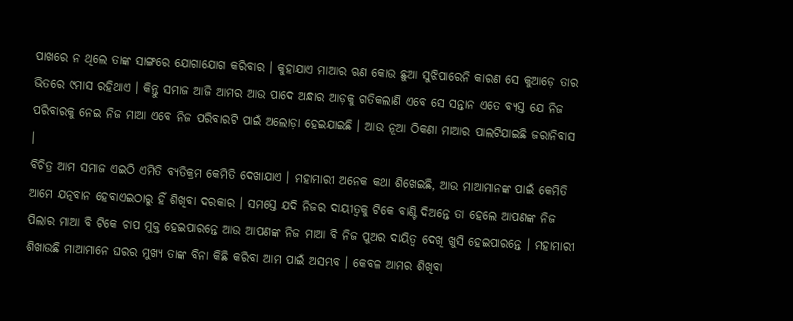ପାଖରେ ନ ଥିଲେ ତାଙ୍କ ସାଙ୍ଗରେ ଯୋଗାଯୋଗ କରିବାର । କୁହାଯାଏ ମାଆର ଋଣ କୋଉ ଛୁଆ ସୁଝିପାରେନି କାରଣ ସେ କୁଆଡ଼େ ତାର ଭିତରେ ୯ମାସ ରହିଥାଏ । କିନ୍ତୁ ସମାଜ ଆଜି ଆମର ଆଉ ପାଦେ ଅନ୍ଧାର ଆଡ଼କୁ ଗତିକଲାଣି ଏବେ ସେ ସନ୍ତାନ ଏତେ ବ୍ୟସ୍ତ ଯେ ନିଜ ପରିବାରକୁ ନେଇ ନିଜ ମାଆ ଏବେ ନିଜ ପରିବାରଟି ପାଇଁ ଅଲୋଡ଼ା ହେଇଯାଇଛି । ଆଉ ନୂଆ ଠିକଣା ମାଆର ପାଲଟିଯାଇଛି ଜରାନିବାସ ।
ବିଚିତ୍ର ଆମ ସମାଜ ଏଇଠି ଏମିତି ବ୍ୟତିକ୍ରମ କେମିତି ଦେଖାଯାଏ । ମହାମାରୀ ଅନେକ କଥା ଶିଖେଇଛି, ଆଉ ମାଆମାନଙ୍କ ପାଇଁ କେମିତି ଆମେ ଯତ୍ନବାନ ହେବାଏଇଠାରୁ ହିଁ ଶିଖିବା ଦରକାର । ସମସ୍ତେ ଯଦି ନିଜର ଦାୟୀତ୍ୱକୁ ଟିକେ ବାଣ୍ଟି ଦିଅନ୍ତେ ତା ହେଲେ ଆପଣଙ୍କ ନିଜ ପିଲାର ମାଆ ବି ଟିକେ ଚାପ ମୁକ୍ତ ହେଇପାରନ୍ତେ ଆଉ ଆପଣଙ୍କ ନିଜ ମାଆ ବି ନିଜ ପୁଅର ଦାୟିତ୍ୱ ଦେଖି ଖୁସି ହେଇପାରନ୍ତେ । ମହାମାରୀ ଶିଖାଉଛି ମାଆମାନେ ଘରର ମୁଖ୍ୟ ତାଙ୍କ ବିନା କିଛି କରିବା ଆମ ପାଇଁ ଅସମ୍ଭବ । କେବଳ ଆମର ଶିଖିବା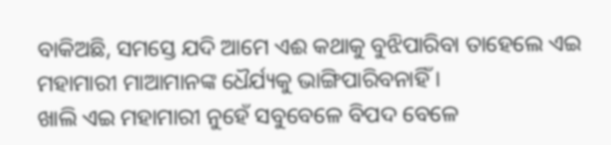ବାକିଅଛି, ସମସ୍ତେ ଯଦି ଆମେ ଏଈ କଥାକୁ ବୁଝିପାରିବା ତାହେଲେ ଏଇ ମହାମାରୀ ମାଆମାନଙ୍କ ଧୈର୍ଯ୍ୟକୁ ଭାଙ୍ଗିପାରିବନାହିଁ ।
ଖାଲି ଏଇ ମହାମାରୀ ନୁହେଁ ସବୁବେଳେ ବିପଦ ବେଳେ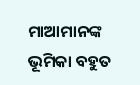ମାଆମାନଙ୍କ ଭୂମିକା ବହୁତ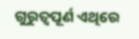ଗୁରୁତ୍ୱପୂର୍ଣ ଏଥିରେ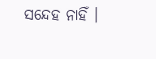ସନ୍ଦେହ ନାହିଁ ।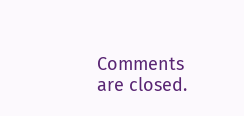Comments are closed.